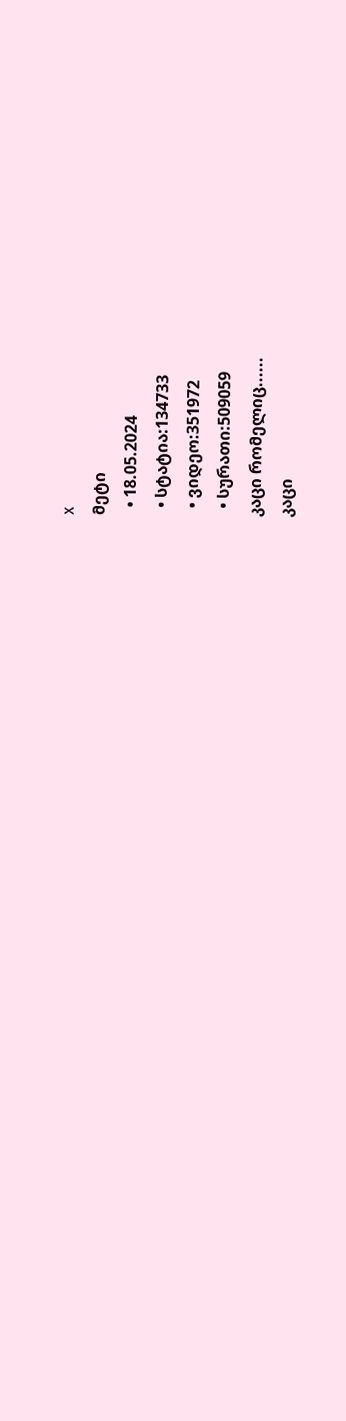x
მეტი
  • 18.05.2024
  • სტატია:134733
  • ვიდეო:351972
  • სურათი:509059
კაცი რომელიც......
კაცი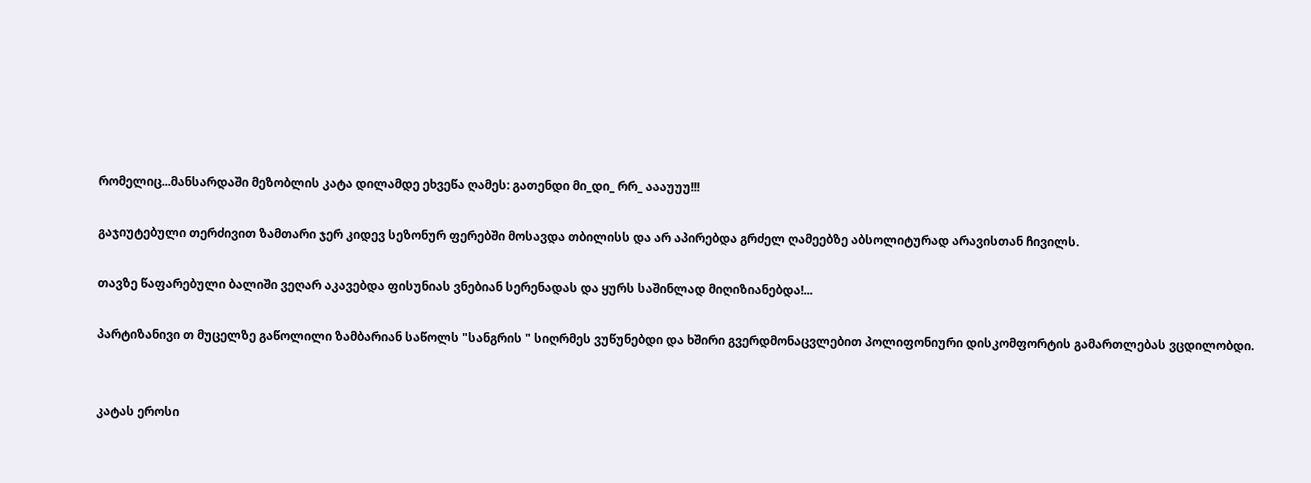რომელიც...მანსარდაში მეზობლის კატა დილამდე ეხვეწა ღამეს: გათენდი მი_დი_ რრ_ აააუუუ!!!

გაჯიუტებული თერძივით ზამთარი ჯერ კიდევ სეზონურ ფერებში მოსავდა თბილისს და არ აპირებდა გრძელ ღამეებზე აბსოლიტურად არავისთან ჩივილს.

თავზე წაფარებული ბალიში ვეღარ აკავებდა ფისუნიას ვნებიან სერენადას და ყურს საშინლად მიღიზიანებდა!...

პარტიზანივი თ მუცელზე გაწოლილი ზამბარიან საწოლს "სანგრის " სიღრმეს ვუწუნებდი და ხშირი გვერდმონაცვლებით პოლიფონიური დისკომფორტის გამართლებას ვცდილობდი.


კატას ეროსი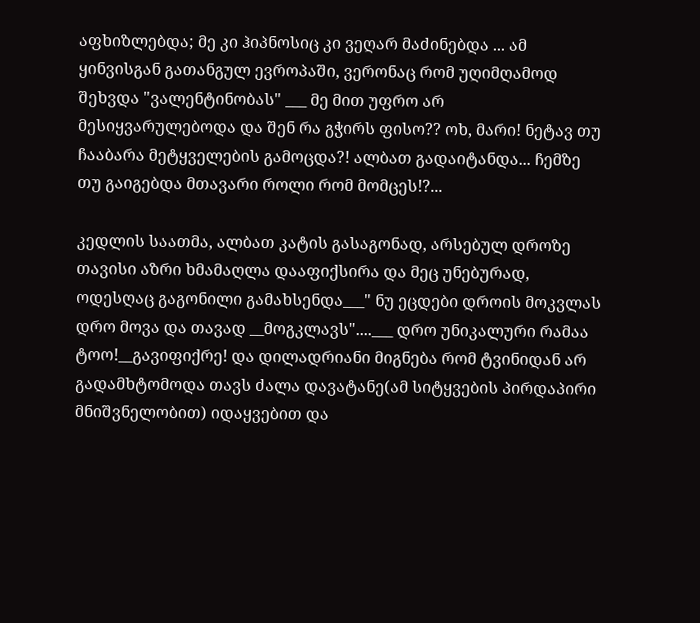აფხიზლებდა; მე კი ჰიპნოსიც კი ვეღარ მაძინებდა ... ამ ყინვისგან გათანგულ ევროპაში, ვერონაც რომ უღიმღამოდ შეხვდა "ვალენტინობას" ___ მე მით უფრო არ მესიყვარულებოდა და შენ რა გჭირს ფისო?? ოხ, მარი! ნეტავ თუ ჩააბარა მეტყველების გამოცდა?! ალბათ გადაიტანდა... ჩემზე თუ გაიგებდა მთავარი როლი რომ მომცეს!?...

კედლის საათმა, ალბათ კატის გასაგონად, არსებულ დროზე თავისი აზრი ხმამაღლა დააფიქსირა და მეც უნებურად, ოდესღაც გაგონილი გამახსენდა___" ნუ ეცდები დროის მოკვლას დრო მოვა და თავად __მოგკლავს"....___ დრო უნიკალური რამაა ტოო!__გავიფიქრე! და დილადრიანი მიგნება რომ ტვინიდან არ გადამხტომოდა თავს ძალა დავატანე(ამ სიტყვების პირდაპირი მნიშვნელობით) იდაყვებით და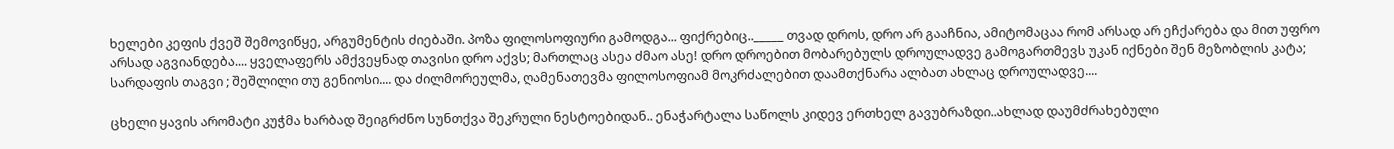ხელები კეფის ქვეშ შემოვიწყე, არგუმენტის ძიებაში. პოზა ფილოსოფიური გამოდგა... ფიქრებიც.._____ თვად დროს, დრო არ გააჩნია, ამიტომაცაა რომ არსად არ ეჩქარება და მით უფრო არსად აგვიანდება.... ყველაფერს ამქვეყნად თავისი დრო აქვს; მართლაც ასეა ძმაო ასე! დრო დროებით მობარებულს დროულადვე გამოგართმევს უკან იქნები შენ მეზობლის კატა; სარდაფის თაგვი ; შეშლილი თუ გენიოსი.... და ძილმორეულმა, ღამენათევმა ფილოსოფიამ მოკრძალებით დაამთქნარა ალბათ ახლაც დროულადვე....

ცხელი ყავის არომატი კუჭმა ხარბად შეიგრძნო სუნთქვა შეკრული ნესტოებიდან.. ენაჭარტალა საწოლს კიდევ ერთხელ გავუბრაზდი..ახლად დაუმძრახებული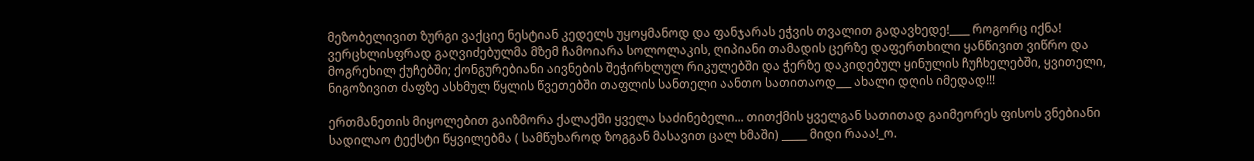მეზობელივით ზურგი ვაქციე ნესტიან კედელს უყოყმანოდ და ფანჯარას ეჭვის თვალით გადავხედე!____ როგორც იქნა! ვერცხლისფრად გაღვიძებულმა მზემ ჩამოიარა სოლოლაკის, ღიპიანი თამადის ცერზე დაფერთხილი ყანწივით ვიწრო და მოგრეხილ ქუჩებში; ქონგურებიანი აივნების შეჭირხლულ რიკულებში და ჭერზე დაკიდებულ ყინულის ჩუჩხელებში, ყვითელი, ნიგოზივით ძაფზე ასხმულ წყლის წვეთებში თაფლის სანთელი აანთო სათითაოდ___ ახალი დღის იმედად!!!

ერთმანეთის მიყოლებით გაიზმორა ქალაქში ყველა საძინებელი... თითქმის ყველგან სათითად გაიმეორეს ფისოს ვნებიანი სადილაო ტექსტი წყვილებმა ( სამწუხაროდ ზოგგან მასავით ცალ ხმაში) _____ მიდი რააა!_ო.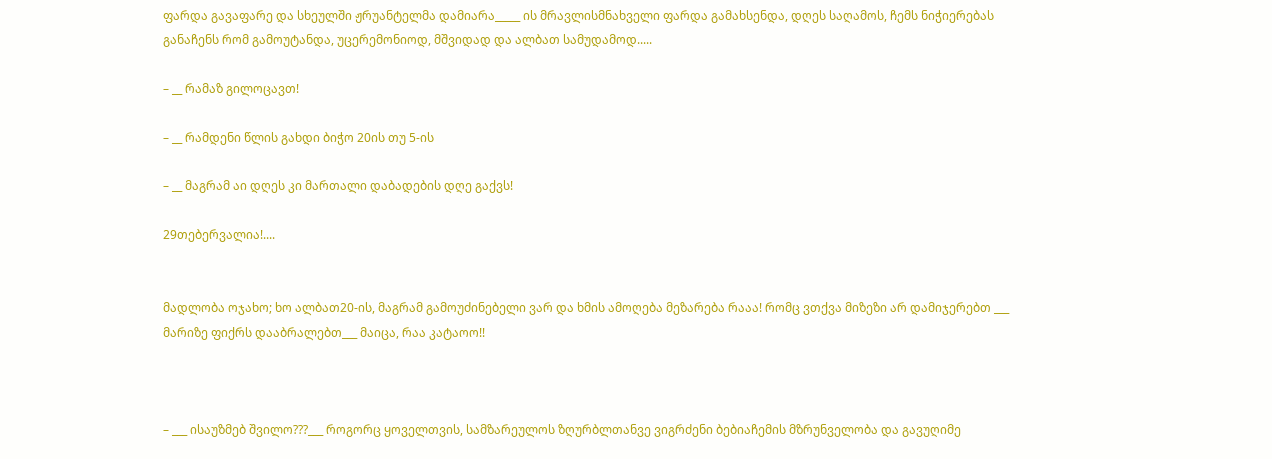ფარდა გავაფარე და სხეულში ჟრუანტელმა დამიარა_____ ის მრავლისმნახველი ფარდა გამახსენდა, დღეს საღამოს, ჩემს ნიჭიერებას განაჩენს რომ გამოუტანდა, უცერემონიოდ, მშვიდად და ალბათ სამუდამოდ.....

– __ რამაზ გილოცავთ!

– __ რამდენი წლის გახდი ბიჭო 20ის თუ 5-ის

– __ მაგრამ აი დღეს კი მართალი დაბადების დღე გაქვს!

29თებერვალია!....


მადლობა ოჯახო; ხო ალბათ20-ის, მაგრამ გამოუძინებელი ვარ და ხმის ამოღება მეზარება რააა! რომც ვთქვა მიზეზი არ დამიჯერებთ ___ მარიზე ფიქრს დააბრალებთ___ მაიცა, რაა კატაოო!!



– ___ ისაუზმებ შვილო???___ როგორც ყოველთვის, სამზარეულოს ზღურბლთანვე ვიგრძენი ბებიაჩემის მზრუნველობა და გავუღიმე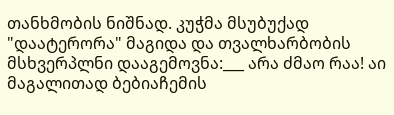თანხმობის ნიშნად. კუჭმა მსუბუქად "დაატერორა" მაგიდა და თვალხარბობის მსხვერპლნი დააგემოვნა:___ არა ძმაო რაა! აი მაგალითად ბებიაჩემის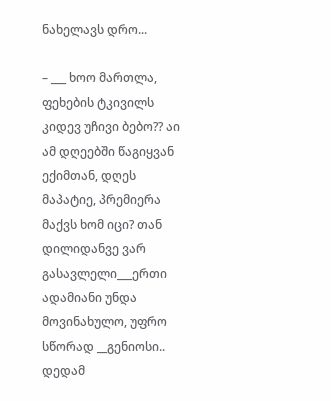ნახელავს დრო...

– ___ ხოო მართლა, ფეხების ტკივილს კიდევ უჩივი ბებო?? აი ამ დღეებში წაგიყვან ექიმთან, დღეს მაპატიე, პრემიერა მაქვს ხომ იცი? თან დილიდანვე ვარ გასავლელი___ერთი ადამიანი უნდა მოვინახულო, უფრო სწორად __გენიოსი.. დედამ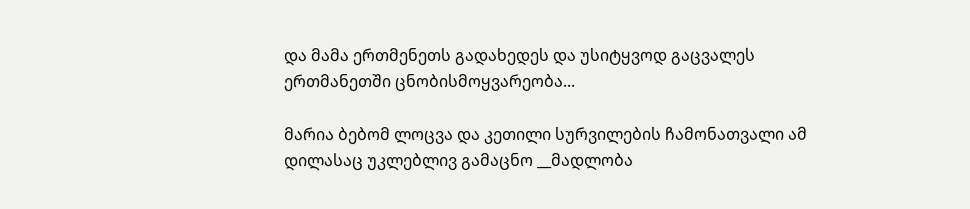და მამა ერთმენეთს გადახედეს და უსიტყვოდ გაცვალეს ერთმანეთში ცნობისმოყვარეობა...

მარია ბებომ ლოცვა და კეთილი სურვილების ჩამონათვალი ამ დილასაც უკლებლივ გამაცნო __მადლობა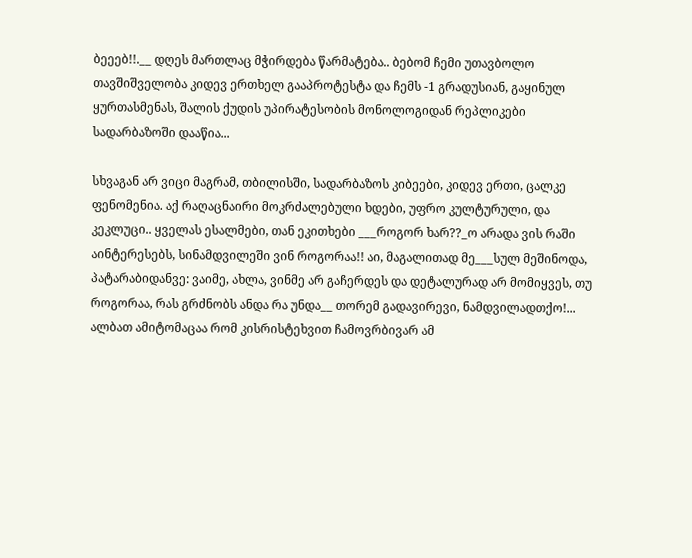ბეეებ!!.__ დღეს მართლაც მჭირდება წარმატება.. ბებომ ჩემი უთავბოლო თავშიშველობა კიდევ ერთხელ გააპროტესტა და ჩემს -1 გრადუსიან, გაყინულ ყურთასმენას, შალის ქუდის უპირატესობის მონოლოგიდან რეპლიკები სადარბაზოში დააწია...

სხვაგან არ ვიცი მაგრამ, თბილისში, სადარბაზოს კიბეები, კიდევ ერთი, ცალკე ფენომენია. აქ რაღაცნაირი მოკრძალებული ხდები, უფრო კულტურული, და კეკლუცი.. ყველას ესალმები, თან ეკითხები ___როგორ ხარ??_ო არადა ვის რაში აინტერესებს, სინამდვილეში ვინ როგორაა!! აი, მაგალითად მე___სულ მეშინოდა, პატარაბიდანვე: ვაიმე, ახლა, ვინმე არ გაჩერდეს და დეტალურად არ მომიყვეს, თუ როგორაა, რას გრძნობს ანდა რა უნდა__ თორემ გადავირევი, ნამდვილადთქო!... ალბათ ამიტომაცაა რომ კისრისტეხვით ჩამოვრბივარ ამ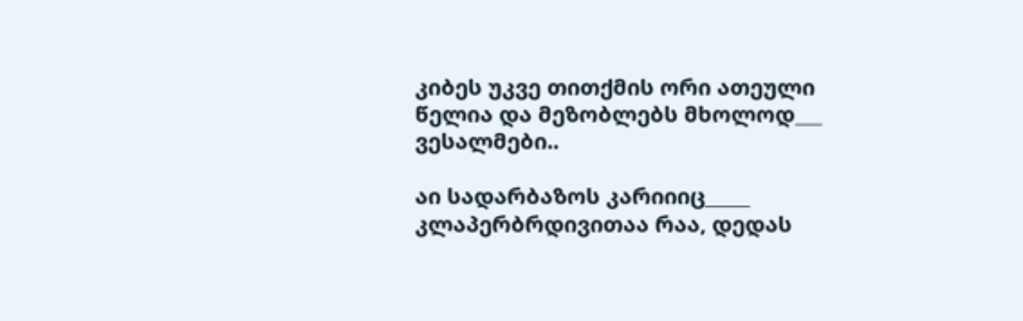კიბეს უკვე თითქმის ორი ათეული წელია და მეზობლებს მხოლოდ___ ვესალმები..

აი სადარბაზოს კარიიიც_____ კლაპერბრდივითაა რაა, დედას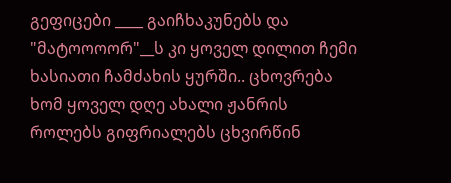გეფიცები ____ გაიჩხაკუნებს და "მატოოოორ"__ს კი ყოველ დილით ჩემი ხასიათი ჩამძახის ყურში.. ცხოვრება ხომ ყოველ დღე ახალი ჟანრის როლებს გიფრიალებს ცხვირწინ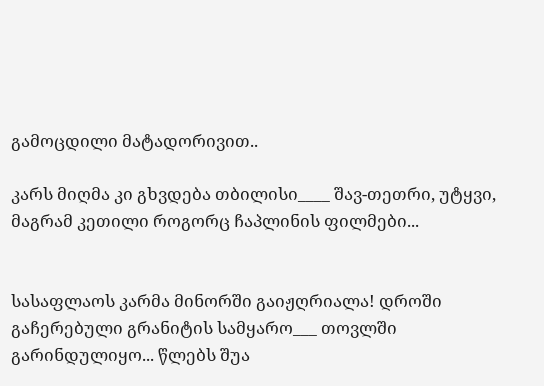გამოცდილი მატადორივით..

კარს მიღმა კი გხვდება თბილისი____ შავ-თეთრი, უტყვი, მაგრამ კეთილი როგორც ჩაპლინის ფილმები...


სასაფლაოს კარმა მინორში გაიჟღრიალა! დროში გაჩერებული გრანიტის სამყარო___ თოვლში გარინდულიყო... წლებს შუა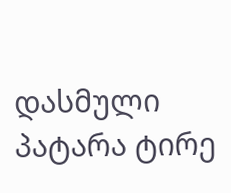დასმული პატარა ტირე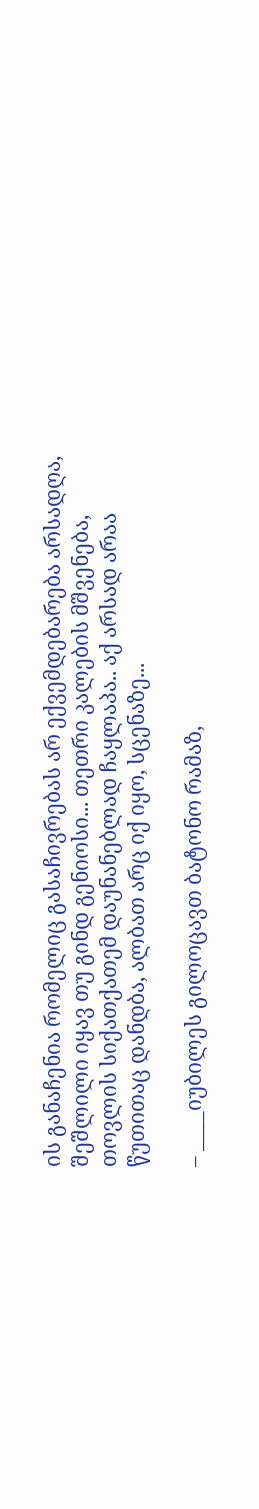ის განაჩენია რომელიც გასაჩივრებას არ ექვემდებარება არსადღა, შეშლილი იყავ თუ გინდ გენიოსი... თეთრი კალების მშვენება, თოვლის სიქათქათემ დაუნანებლად ჩაყლაპა.. აქ არსად არაა წუთითაც დანდბა, ალბათ არც იქ იყო, სცენაზე...

– ____იუბილეს გილოცავთ ბატონო რამაზ,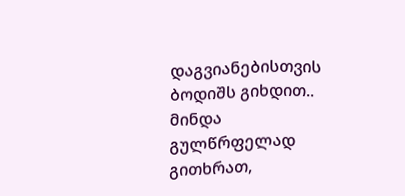დაგვიანებისთვის ბოდიშს გიხდით.. მინდა გულწრფელად გითხრათ,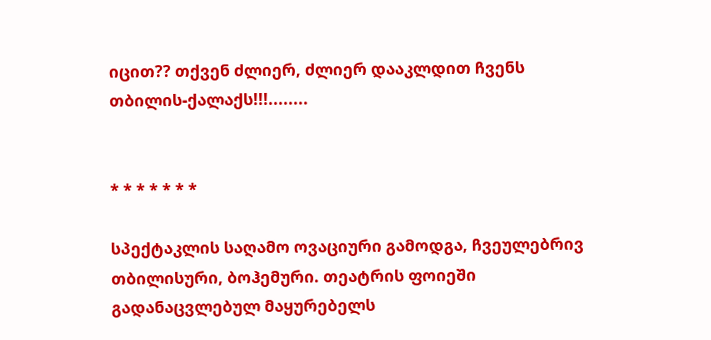იცით?? თქვენ ძლიერ, ძლიერ დააკლდით ჩვენს თბილის-ქალაქს!!!........


* * * * * * *

სპექტაკლის საღამო ოვაციური გამოდგა, ჩვეულებრივ თბილისური, ბოჰემური. თეატრის ფოიეში გადანაცვლებულ მაყურებელს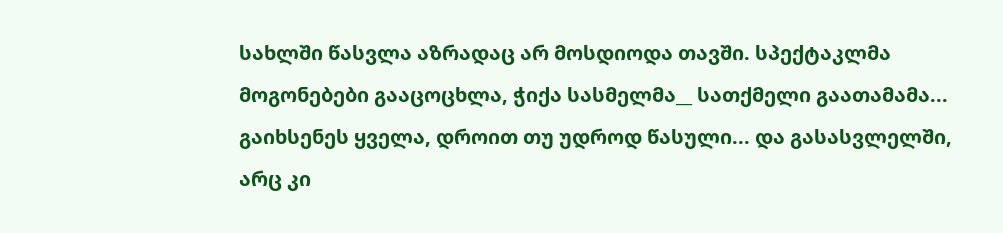სახლში წასვლა აზრადაც არ მოსდიოდა თავში. სპექტაკლმა მოგონებები გააცოცხლა, ჭიქა სასმელმა__ სათქმელი გაათამამა... გაიხსენეს ყველა, დროით თუ უდროდ წასული... და გასასვლელში, არც კი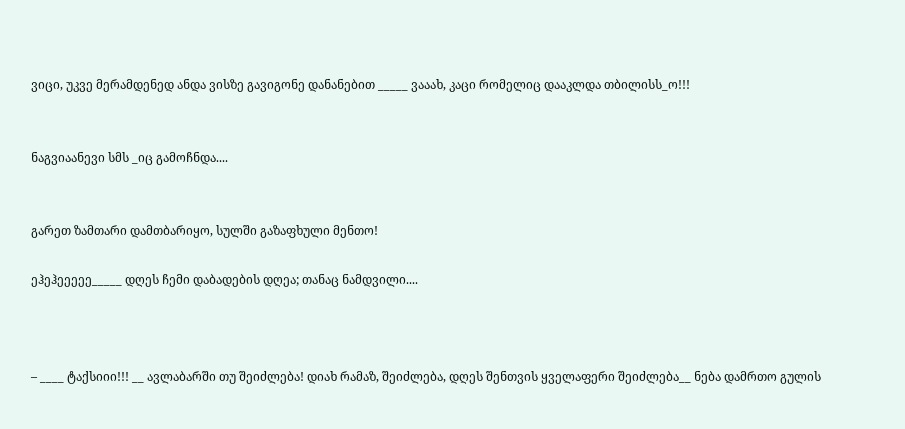ვიცი, უკვე მერამდენედ ანდა ვისზე გავიგონე დანანებით _____ ვააახ, კაცი რომელიც დააკლდა თბილისს_ო!!!


ნაგვიაანევი სმს _იც გამოჩნდა....


გარეთ ზამთარი დამთბარიყო, სულში გაზაფხული მენთო!

ეჰეჰეეეეე_____ დღეს ჩემი დაბადების დღეა; თანაც ნამდვილი....



– ____ ტაქსიიი!!! __ ავლაბარში თუ შეიძლება! დიახ რამაზ, შეიძლება, დღეს შენთვის ყველაფერი შეიძლება__ ნება დამრთო გულის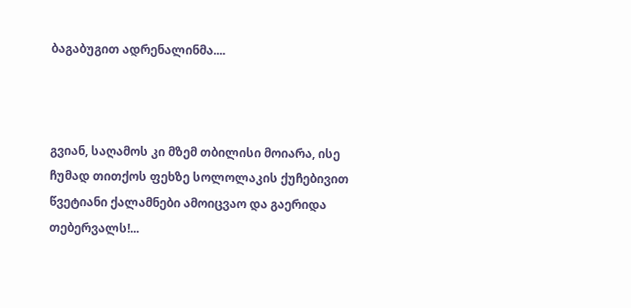ბაგაბუგით ადრენალინმა....



გვიან, საღამოს კი მზემ თბილისი მოიარა, ისე ჩუმად თითქოს ფეხზე სოლოლაკის ქუჩებივით წვეტიანი ქალამნები ამოიცვაო და გაერიდა თებერვალს!...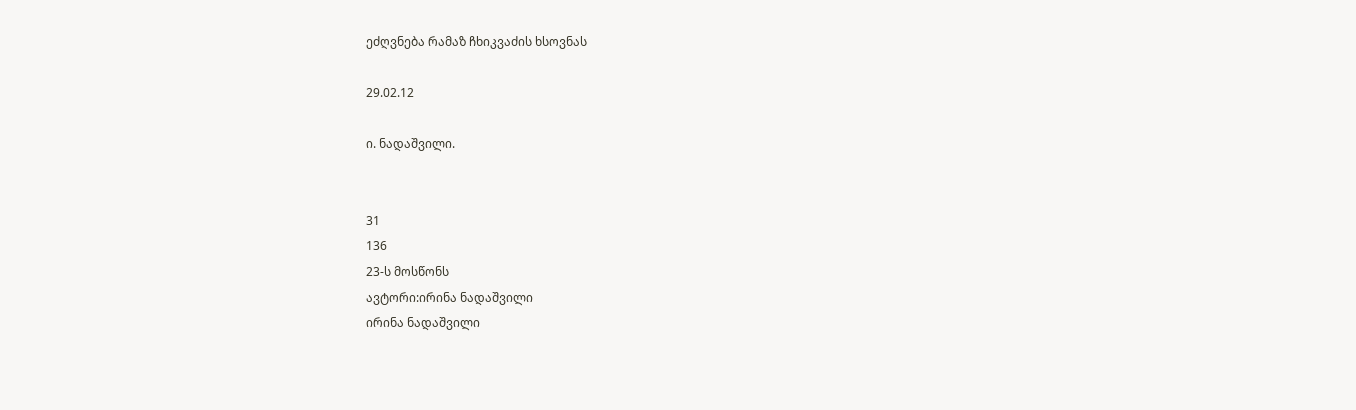ეძღვნება რამაზ ჩხიკვაძის ხსოვნას

29.02.12

ი. ნადაშვილი.


31
136
23-ს მოსწონს
ავტორი:ირინა ნადაშვილი
ირინა ნადაშვილი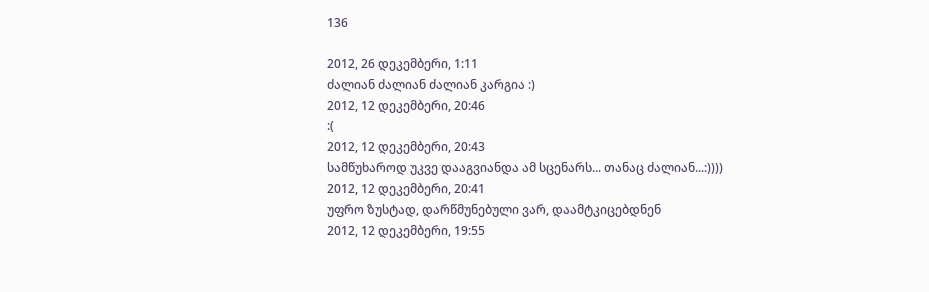136

2012, 26 დეკემბერი, 1:11
ძალიან ძალიან ძალიან კარგია :)
2012, 12 დეკემბერი, 20:46
:(
2012, 12 დეკემბერი, 20:43
სამწუხაროდ უკვე დააგვიანდა ამ სცენარს... თანაც ძალიან...:))))
2012, 12 დეკემბერი, 20:41
უფრო ზუსტად, დარწმუნებული ვარ, დაამტკიცებდნენ
2012, 12 დეკემბერი, 19:55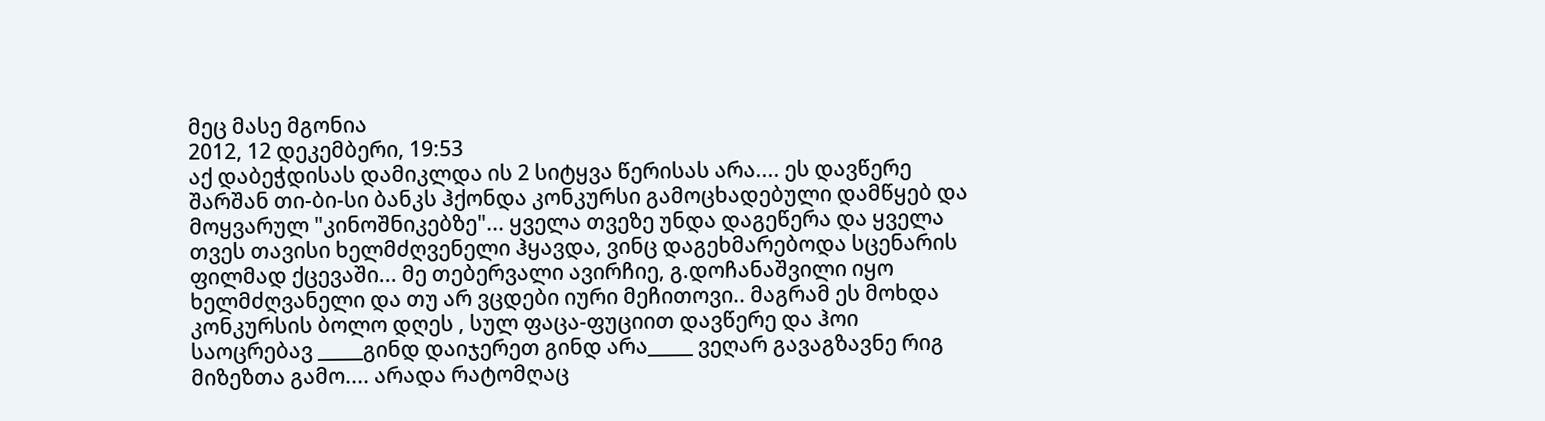მეც მასე მგონია
2012, 12 დეკემბერი, 19:53
აქ დაბეჭდისას დამიკლდა ის 2 სიტყვა წერისას არა.... ეს დავწერე შარშან თი-ბი-სი ბანკს ჰქონდა კონკურსი გამოცხადებული დამწყებ და მოყვარულ "კინოშნიკებზე"... ყველა თვეზე უნდა დაგეწერა და ყველა თვეს თავისი ხელმძღვენელი ჰყავდა, ვინც დაგეხმარებოდა სცენარის ფილმად ქცევაში... მე თებერვალი ავირჩიე, გ.დოჩანაშვილი იყო ხელმძღვანელი და თუ არ ვცდები იური მეჩითოვი.. მაგრამ ეს მოხდა კონკურსის ბოლო დღეს , სულ ფაცა-ფუციით დავწერე და ჰოი საოცრებავ _____გინდ დაიჯერეთ გინდ არა_____ ვეღარ გავაგზავნე რიგ მიზეზთა გამო.... არადა რატომღაც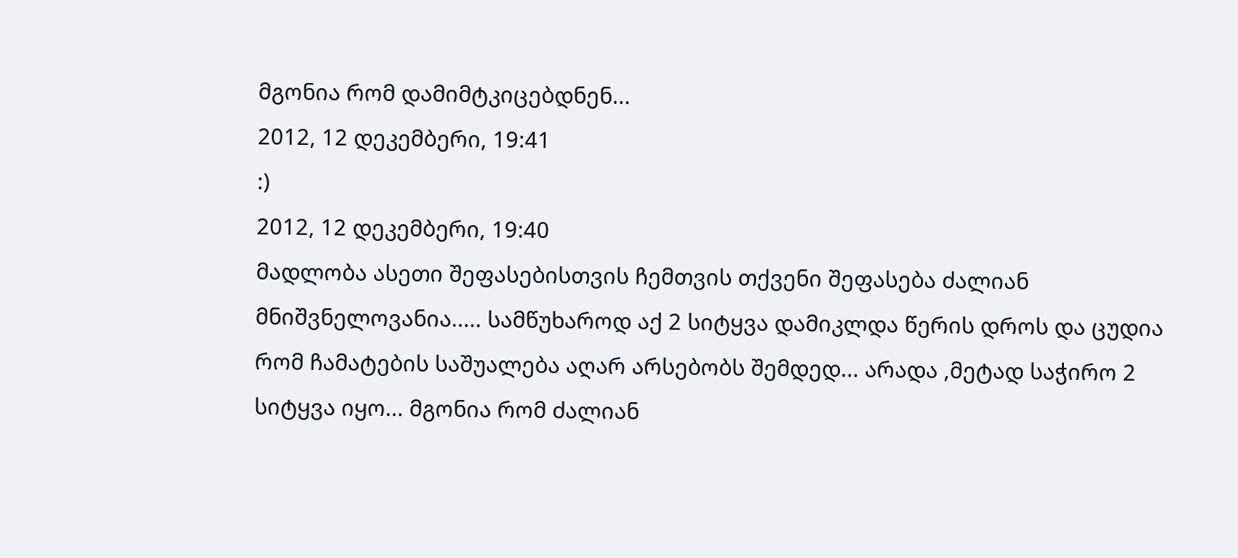მგონია რომ დამიმტკიცებდნენ...
2012, 12 დეკემბერი, 19:41
:)
2012, 12 დეკემბერი, 19:40
მადლობა ასეთი შეფასებისთვის ჩემთვის თქვენი შეფასება ძალიან მნიშვნელოვანია..... სამწუხაროდ აქ 2 სიტყვა დამიკლდა წერის დროს და ცუდია რომ ჩამატების საშუალება აღარ არსებობს შემდედ... არადა ,მეტად საჭირო 2 სიტყვა იყო... მგონია რომ ძალიან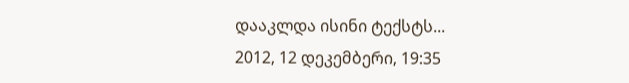დააკლდა ისინი ტექსტს...
2012, 12 დეკემბერი, 19:35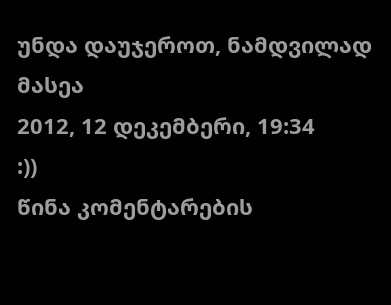უნდა დაუჯეროთ, ნამდვილად მასეა
2012, 12 დეკემბერი, 19:34
:))
წინა კომენტარების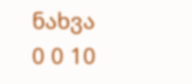ნახვა
0 0 10